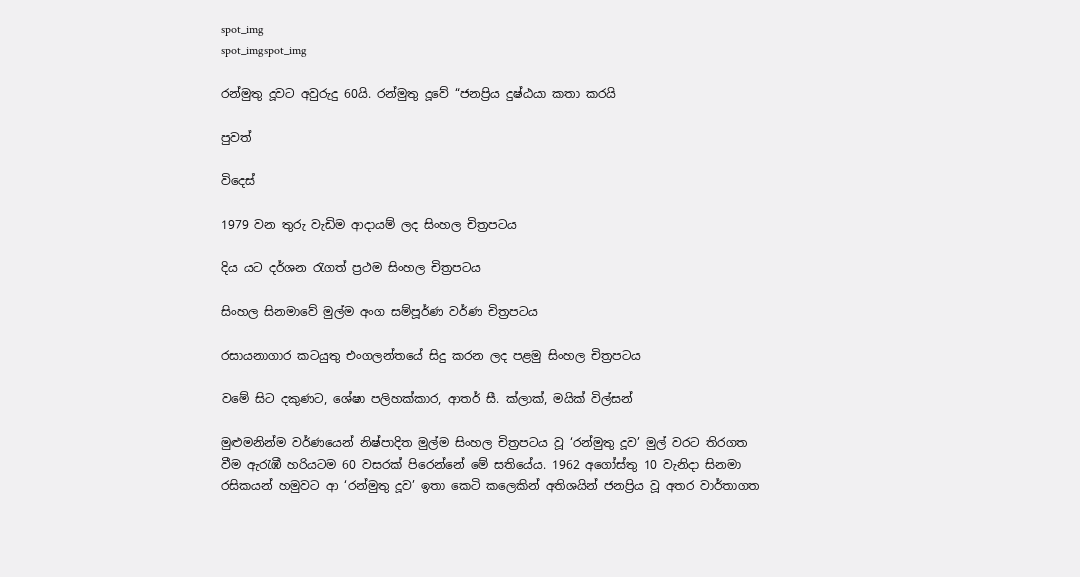spot_img
spot_imgspot_img

රන්මුතු දූවට අවුරුදු 60යි. රන්මුතු දූවේ “ජනප්‍රිය දුෂ්ඨයා කතා කරයි

පුවත්

විදෙස්

1979 වන තුරු වැඩිම ආදායම් ලද සිංහල චිත්‍රපටය

දිය යට දර්ශන රැගත් ප්‍රථම සිංහල චිත්‍රපටය

සිංහල සිනමාවේ මුල්ම අංග සම්පූර්ණ වර්ණ චිත්‍රපටය

රසායනාගාර කටයුතු එංගලන්තයේ සිදු කරන ලද පළමු සිංහල චිත්‍රපටය

වමේ සිට දකුණට, ශේෂා පලිහක්කාර, ආතර් සී. ක්ලාක්, මයික් විල්සන්

මුළුමනින්ම වර්ණයෙන් නිෂ්පාදිත මුල්ම සිංහල චිත්‍රපටය වූ ‘රන්මුතු දූව’ මුල් වරට තිරගත වීම ඇරැඹී හරියටම 60 වසරක් පිරෙන්නේ මේ සතියේය. 1962 අගෝස්තු 10 වැනිදා සිනමා රසිකයන් හමුවට ආ ‘රන්මුතු දූව’ ඉතා කෙටි කලෙකින් අතිශයින් ජනප්‍රිය වූ අතර වාර්තාගත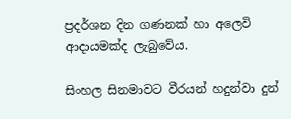ප්‍රදර්ශන දින ගණනක් හා අලෙවි ආදායමක්ද ලැබුවේය.

සිංහල සිනමාවට වීරයන් හදුන්වා දුන්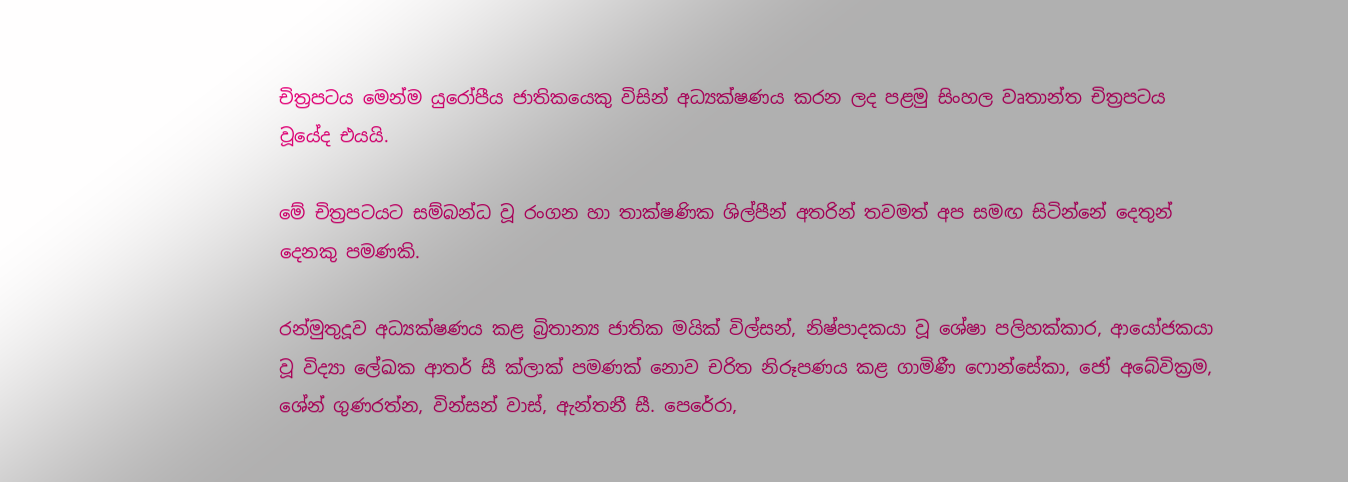චිත්‍රපටය මෙන්ම යුරෝපීය ජාතිකයෙකු විසින් අධ්‍යක්ෂණය කරන ලද පළමු සිංහල වෘතාන්ත චිත්‍රපටය වූයේද එයයි.

මේ චිත්‍රපටයට සම්බන්ධ වූ රංගන හා තාක්ෂණික ශිල්පීන් අතරින් තවමත් අප සමඟ සිටින්නේ දෙතුන් දෙනකු පමණකි.

රන්මුතුදූව අධ්‍යක්ෂණය කළ බ්‍රිතාන්‍ය ජාතික මයික් විල්සන්, නිෂ්පාදකයා වූ ශේෂා පලිහක්කාර, ආයෝජකයා වූ විද්‍යා ලේඛක ආතර් සී ක්ලාක් පමණක් නොව චරිත නිරූපණය කළ ගාමිණී ෆොන්සේකා, ජෝ අබේවික්‍රම, ශේන් ගුණරත්න, වින්සන් වාස්, ඇන්තනී සී. පෙරේරා,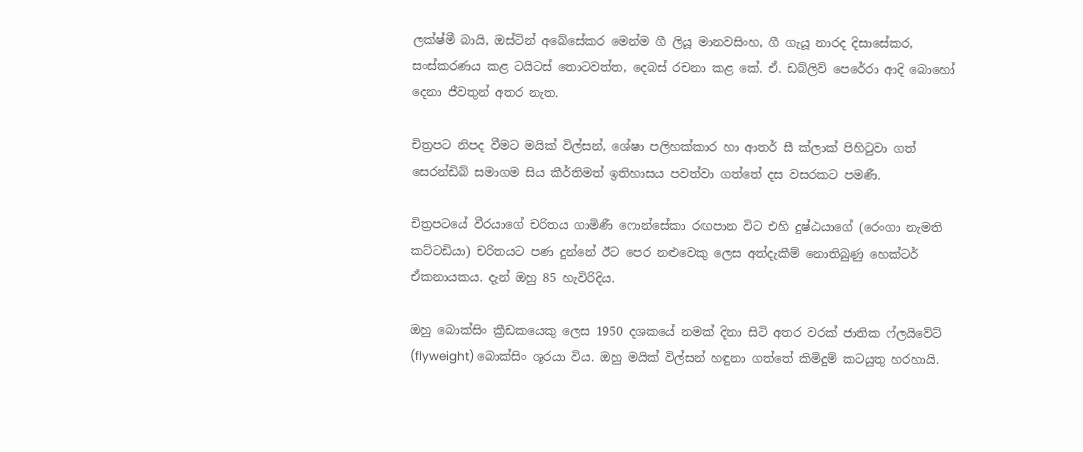ලක්ෂ්මී බායි, ඔස්ටින් අබේසේකර මෙන්ම ගී ලියූ මානවසිංහ, ගී ගැයූ නාරද දිසාසේකර, සංස්කරණය කළ ටයිටස් තොටවත්ත, දෙබස් රචනා කළ කේ. ඒ. ඩබ්ලිව් පෙරේරා ආදි බොහෝ දෙනා ජීවතුන් අතර නැත.

චිත්‍රපට නිපද වීමට මයික් විල්සන්, ශේෂා පලිහක්කාර හා ආතර් සී ක්ලාක් පිහිටුවා ගත් සෙරන්ඩිබ් සමාගම සිය කීර්තිමත් ඉතිහාසය පවත්වා ගත්තේ දස වසරකට පමණී.

චිත්‍රපටයේ වීරයාගේ චරිතය ගාමිණී ෆොන්සේකා රඟපාන විට එහි දුෂ්ඨයාගේ (රෙංගා නැමති කට්ටඩියා) චරිතයට පණ දුන්නේ ඊට පෙර නළුවෙකු ලෙස අත්දැකීම් නොතිබුණු හෙක්ටර් ඒකනායකය. දැන් ඔහු 85 හැවිරිදිය.

ඔහු බොක්සිං ක්‍රීඩකයෙකු ලෙස 1950 දශකයේ නමක් දිනා සිටි අතර වරක් ජාතික ෆ්ලයිවේට් (flyweight) බොක්සිං ශූරයා විය. ඔහු මයික් විල්සන් හඳුනා ගත්තේ කිමිදුම් කටයුතු හරහායි.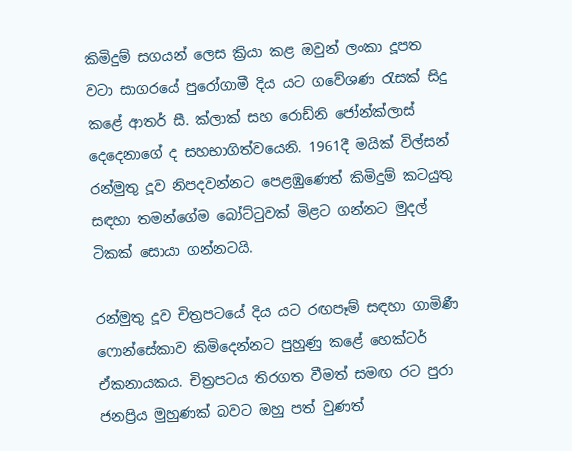කිමිදුම් සගයන් ලෙස ක්‍රියා කළ ඔවුන් ලංකා දූපත වටා සාගරයේ පුරෝගාමී දිය යට ගවේශණ රැසක් සිදු කළේ ආතර් සී. ක්ලාක් සහ රොඩ්නි ජෝන්ක්ලාස් දෙදෙනාගේ ද සහභාගිත්වයෙනි. 1961දී මයික් විල්සන් රන්මුතු දූව නිපදවන්නට පෙළඹුණෙත් කිමිදුම් කටයුතු සඳහා තමන්ගේම බෝට්ටුවක් මිළට ගන්නට මුදල් ටිකක් සොයා ගන්නටයි.

රන්මුතු දූව චිත්‍රපටයේ දිය යට රඟපෑම් සඳහා ගාමිණී ෆොන්සේකාව කිමිදෙන්නට පුහුණු කළේ හෙක්ටර් ඒකනායකය. චිත්‍රපටය තිරගත වීමත් සමඟ රට පුරා ජනප්‍රිය මුහුණක් බවට ඔහු පත් වුණත්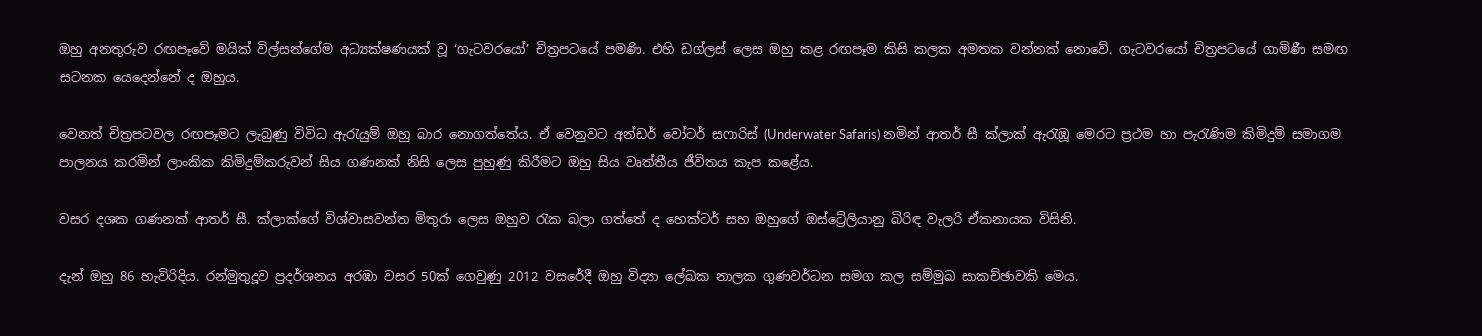ඔහු අනතුරුව රඟපෑවේ මයික් විල්සන්ගේම අධ්‍යක්ෂණයක් වූ ‘ගැටවරයෝ’ චිත්‍රපටයේ පමණි. එහි ඩග්ලස් ලෙස ඔහු කළ රඟපෑම කිසි කලක අමතක වන්නක් නොවේ. ගැටවරයෝ චිත්‍රපටයේ ගාමිණී සමඟ සටනක යෙදෙන්නේ ද ඔහුය.

වෙනත් චිත්‍රපටවල රඟපෑමට ලැබුණු විවිධ ඇරැයුම් ඔහු බාර නොගත්තේය. ඒ වෙනුවට අන්ඩර් වෝටර් සෆාරිස් (Underwater Safaris) නමින් ආතර් සී ක්ලාක් ඇරැඹූ මෙරට ප්‍රථම හා පැරැණිම කිමිදුම් සමාගම පාලනය කරමින් ලාංකික කිමිදුම්කරුවන් සිය ගණනක් නිසි ලෙස පුහුණු කිරීමට ඔහු සිය වෘත්තීය ජීවිතය කැප කළේය.

වසර දශක ගණනක් ආතර් සී. ක්ලාක්ගේ විශ්වාසවන්ත මිතුරා ලෙස ඔහුව රැක බලා ගත්තේ ද හෙක්ටර් සහ ඔහුගේ ඔස්ට්‍රේලියානු බිරිඳ වැලරි ඒකනායක විසිනි.

දැන් ඔහු 86 හැවිරිදිය. රන්මුතුදූව ප්‍රදර්ශනය අරඹා වසර 50ක් ගෙවුණු 2012 වසරේදී ඔහු විද්‍යා ලේඛක නාලක ගුණවර්ධන සමග කල සම්මුඛ සාකච්ඡාවකි මෙය.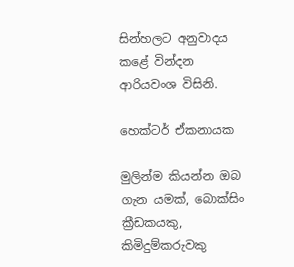සින්හලට අනුවාදය කළේ වින්දන ආරියවංශ විසිනි.

හෙක්ටර් ඒකනායක

මුලින්ම කියන්න ඔබ ගැන යමක්, බොක්සිං ක්‍රීඩකයකු, කිමිදුම්කරුවකු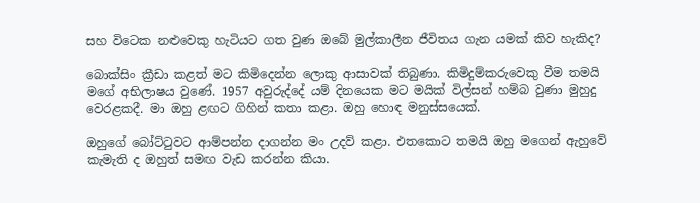සහ විටෙක නළුවෙකු හැටියට ගත වුණ ඔබේ මුල්කාලීන ජීවිතය ගැන යමක් කිව හැකිද?

බොක්සිං ක්‍රීඩා කළත් මට කිමිදෙන්න ලොකු ආසාවක් තිබුණා. කිමිදුම්කරුවෙකු වීම තමයි මගේ අභිලාෂය වුණේ. 1957 අවුරුද්දේ යම් දිනයෙක මට මයික් විල්සන් හම්බ වුණා මුහුදු වෙරළකදී. මා ඔහු ළඟට ගිහින් කතා කළා. ඔහු හොඳ මනුස්සයෙක්.

ඔහුගේ බෝට්ටුවට ආම්පන්න දාගන්න මං උදව් කළා. එතකොට තමයි ඔහු මගෙන් ඇහුවේ කැමැති ද ඔහුත් සමඟ වැඩ කරන්න කියා.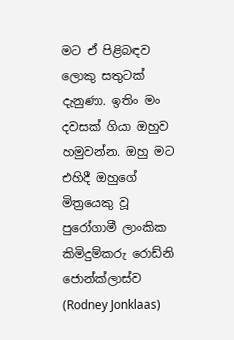මට ඒ පිළිබඳව ලොකු සතුටක් දැනුණා. ඉතිං මං දවසක් ගියා ඔහුව හමුවන්න. ඔහු මට එහිදී ඔහුගේ මිත්‍රයෙකු වූ පුරෝගාමී ලාංකික කිමිදුම්කරු රොඩ්නි ජොන්ක්ලාස්ව (Rodney Jonklaas)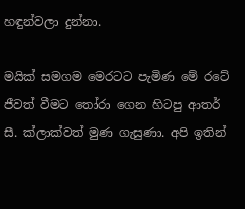හඳුන්වලා දුන්නා.

මයික් සමගම මෙරටට පැමිණ මේ රටේ ජීවත් වීමට තෝරා ගෙන හිටපු ආතර් සී. ක්ලාක්වත් මුණ ගැසුණා. අපි ඉතින්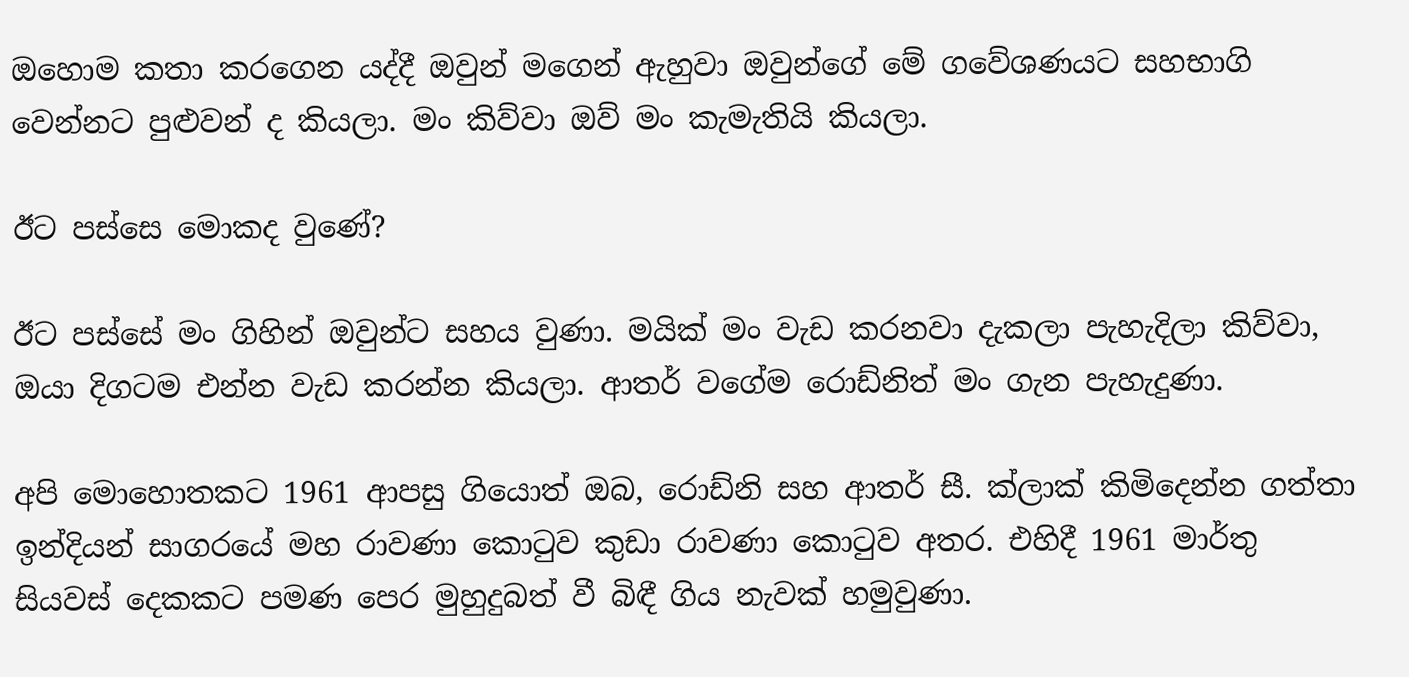ඔහොම කතා කරගෙන යද්දී ඔවුන් මගෙන් ඇහුවා ඔවුන්ගේ මේ ගවේශණයට සහභාගි වෙන්නට පුළුවන් ද කියලා. මං කිව්වා ඔව් මං කැමැතියි කියලා.

ඊට පස්සෙ මොකද වුණේ?

ඊට පස්සේ මං ගිහින් ඔවුන්ට සහය වුණා. මයික් මං වැඩ කරනවා දැකලා පැහැදිලා කිව්වා, ඔයා දිගටම එන්න වැඩ කරන්න කියලා. ආතර් වගේම රොඩ්නිත් මං ගැන පැහැදුණා.

අපි මොහොතකට 1961 ආපසු ගියොත් ඔබ, රොඩ්නි සහ ආතර් සී. ක්ලාක් කිමිදෙන්න ගත්තා ඉන්දියන් සාගරයේ මහ රාවණා කොටුව කුඩා රාවණා කොටුව අතර. එහිදී 1961 මාර්තු සියවස් දෙකකට පමණ පෙර මුහුදුබත් වී බිඳී ගිය නැවක් හමුවුණා.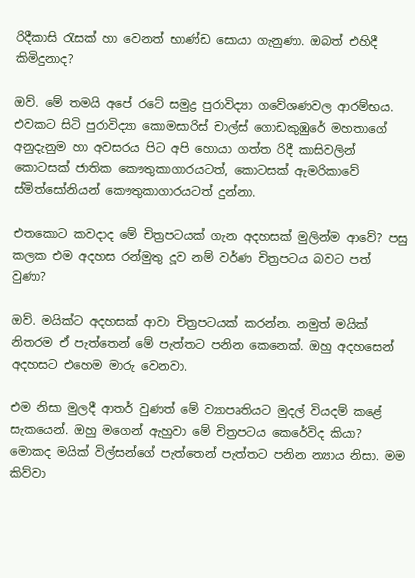රිදීකාසි රැසක් හා වෙනත් භාණ්ඩ සොයා ගැනුණා. ඔබත් එහිදී කිමිදුනාද?

ඔව්. මේ තමයි අපේ රටේ සමුද්‍ර පුරාවිද්‍යා ගවේශණවල ආරම්භය. එවකට සිටි පුරාවිද්‍යා කොමසාරිස් චාල්ස් ගොඩකුඹුරේ මහතාගේ අනුදැනුම හා අවසරය පිට අපි හොයා ගත්ත රිදී කාසිවලින් කොටසක් ජාතික කෞතුකාගාරයටත්, කොටසක් ඇමරිකාවේ ස්මිත්සෝනියන් කෞතුකාගාරයටත් දුන්නා.

එතකොට කවදාද මේ චිත්‍රපටයක් ගැන අදහසක් මුලින්ම ආවේ? පසු කලක එම අදහස රන්මුතු දූව නම් වර්ණ චිත්‍රපටය බවට පත් වුණා?

ඔව්. මයික්ට අදහසක් ආවා චිත්‍රපටයක් කරන්න. නමුත් මයික් නිතරම ඒ පැත්තෙන් මේ පැත්තට පනින කෙනෙක්. ඔහු අදහසෙන් අදහසට එහෙම මාරු වෙනවා.

එම නිසා මුලදී ආතර් වුණත් මේ ව්‍යාපෘතියට මුදල් වියදම් කළේ සැකයෙන්. ඔහු මගෙන් ඇහුවා මේ චිත්‍රපටය කෙරේවිද කියා? මොකද මයික් විල්සන්ගේ පැත්තෙන් පැත්තට පනින න්‍යාය නිසා. මම කිව්වා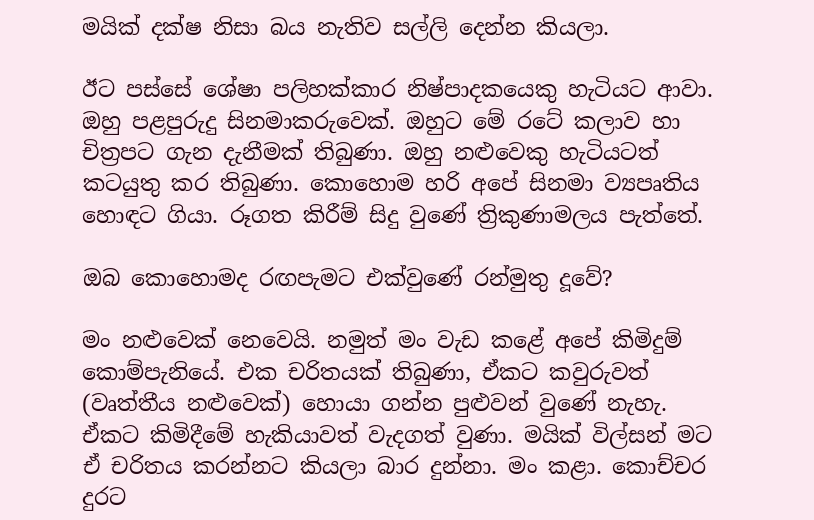මයික් දක්ෂ නිසා බය නැතිව සල්ලි දෙන්න කියලා.

ඊට පස්සේ ශේෂා පලිහක්කාර නිෂ්පාදකයෙකු හැටියට ආවා. ඔහු පළපුරුදු සිනමාකරුවෙක්. ඔහුට මේ රටේ කලාව හා චිත්‍රපට ගැන දැනීමක් තිබුණා. ඔහු නළුවෙකු හැටියටත් කටයුතු කර තිබුණා. කොහොම හරි අපේ සිනමා ව්‍යපෘතිය හොඳට ගියා. රූගත කිරීම් සිදු වුණේ ත්‍රිකුණාමලය පැත්තේ.

ඔබ කොහොමද රඟපැමට එක්වුණේ රන්මුතු දූවේ?

මං නළුවෙක් නෙවෙයි. නමුත් මං වැඩ කළේ අපේ කිමිදුම් කොම්පැනියේ. එක චරිතයක් තිබුණා, ඒකට කවුරුවත් (වෘත්තීය නළුවෙක්) හොයා ගන්න පුළුවන් වුණේ නැහැ. ඒකට කිමිදීමේ හැකියාවත් වැදගත් වුණා. මයික් විල්සන් මට ඒ චරිතය කරන්නට කියලා බාර දුන්නා. මං කළා. කොච්චර දුරට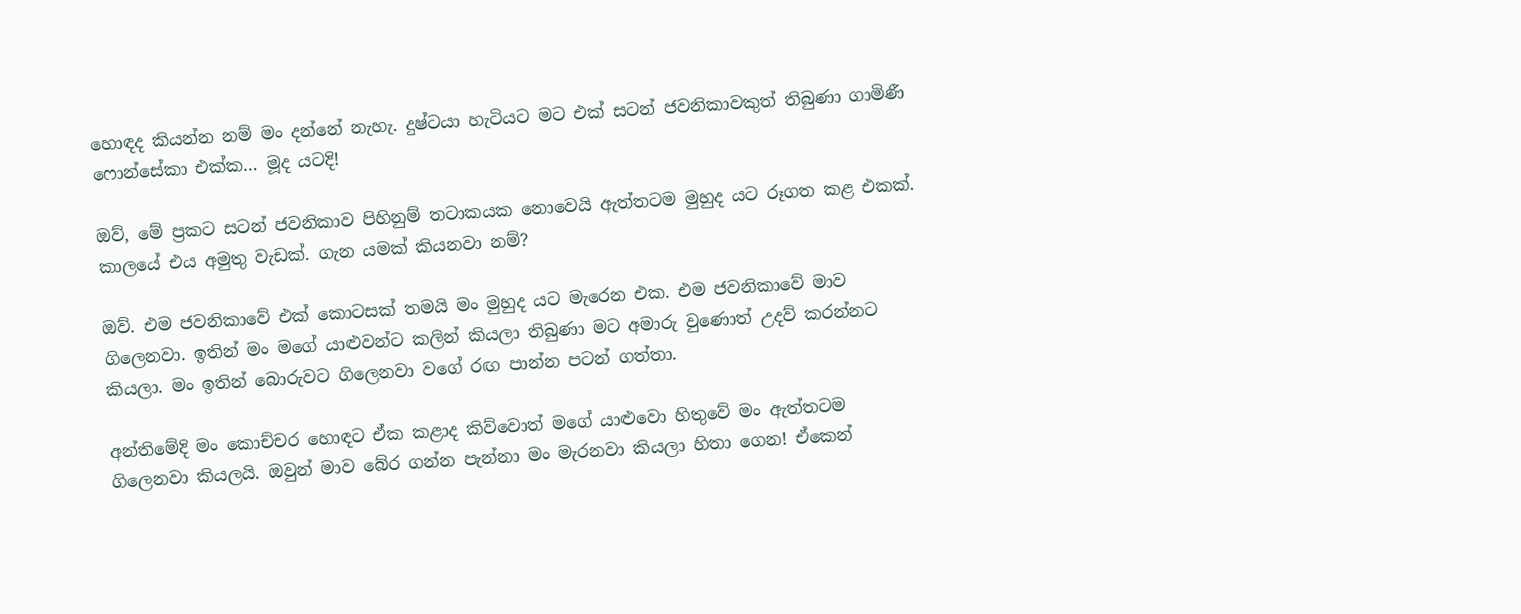හොඳද කියන්න නම් මං දන්නේ නැහැ. දුෂ්ටයා හැටියට මට එක් සටන් ජවනිකාවකුත් තිබුණා ගාමිණී ෆොන්සේකා එක්ක… මූද යටදි!

ඔව්, මේ ප්‍රකට සටන් ජවනිකාව පිහිනුම් තටාකයක නොවෙයි ඇත්තටම මුහුද යට රූගත කළ එකක්. කාලයේ එය අමුතු වැඩක්. ගැන යමක් කියනවා නම්?

ඔව්. එම ජවනිකාවේ එක් කොටසක් තමයි මං මුහුද යට මැරෙන එක. එම ජවනිකාවේ මාව ගිලෙනවා. ඉතින් මං මගේ යාළුවන්ට කලින් කියලා තිබුණා මට අමාරු වුණොත් උදව් කරන්නට කියලා. මං ඉතින් බොරුවට ගිලෙනවා වගේ රඟ පාන්න පටන් ගත්තා.

අන්තිමේදි මං කොච්චර හොඳට ඒක කළාද කිව්වොත් මගේ යාළුවො හිතුවේ මං ඇත්තටම ගිලෙනවා කියලයි. ඔවුන් මාව බේර ගන්න පැන්නා මං මැරනවා කියලා හිතා ගෙන! ඒකෙන්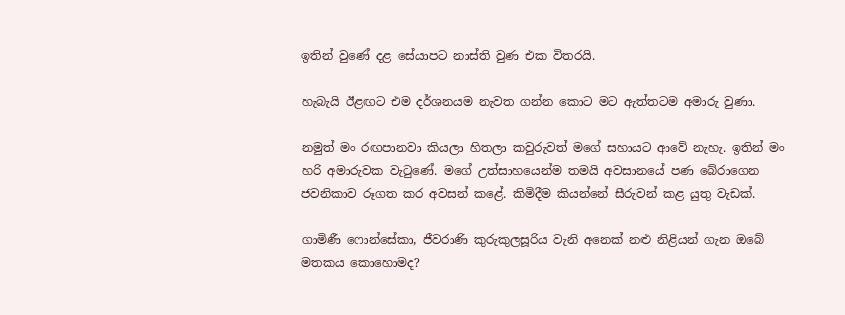ඉතින් වුණේ දළ සේයාපට නාස්ති වුණ එක විතරයි.

හැබැයි ඊළඟට එම දර්ශනයම නැවත ගන්න කොට මට ඇත්තටම අමාරු වුණා.

නමුත් මං රඟපානවා කියලා හිතලා කවුරුවත් මගේ සහායට ආවේ නැහැ. ඉතින් මං හරි අමාරුවක වැටුණේ. මගේ උත්සාහයෙන්ම තමයි අවසානයේ පණ බේරාගෙන ජවනිකාව රූගත කර අවසන් කළේ. කිමිදීම කියන්නේ සීරුවන් කළ යුතු වැඩක්.

ගාමිණී ෆොන්සේකා, ජීවරාණි කුරුකුලසූරිය වැනි අනෙක් නළු නිළියන් ගැන ඔබේ මතකය කොහොමද?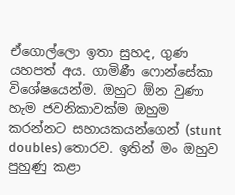ඒගොල්ලො ඉතා සුහද, ගුණ යහපත් අය. ගාමිණී ෆොන්සේකා විශේෂයෙන්ම. ඔහුට ඕන වුණා හැම ජවනිකාවක්ම ඔහුම කරන්නට සහායකයන්ගෙන් (stunt doubles) තොරව. ඉතින් මං ඔහුව පුහුණු කළා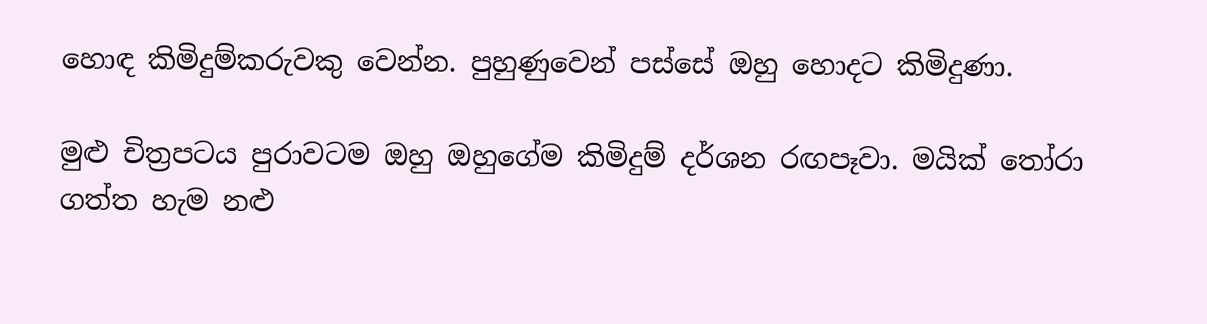හොඳ කිමිදුම්කරුවකු වෙන්න. පුහුණුවෙන් පස්සේ ඔහු හොදට කිමිදුණා.

මුළු චිත්‍රපටය පුරාවටම ඔහු ඔහුගේම කිමිදුම් දර්ශන රඟපෑවා. මයික් තෝරා ගත්ත හැම නළු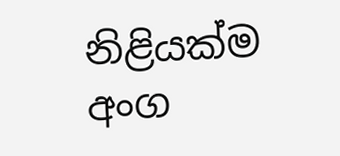නිළියක්ම අංග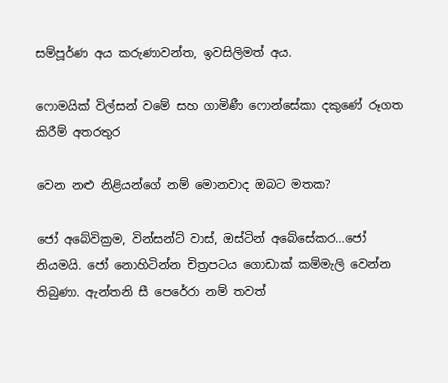සම්පූර්ණ අය කරුණාවන්ත, ඉවසිලිමත් අය.

ෆොමයික් විල්සන් වමේ සහ ගාමිණී ෆොන්සේකා දකුණේ රූගත කිරීම් අතරතුර

වෙන නළු නිළියන්ගේ නම් මොනවාද ඔබට මතක?

ජෝ අබේවික්‍රම, වින්සන්ට් වාස්, ඔස්ටින් අබේසේකර…ජෝ නියමයි. ජෝ නොහිටින්න චිත්‍රපටය ගොඩාක් කම්මැලි වෙන්න තිබුණා. ඇන්තනි සී පෙරේරා නම් තවත්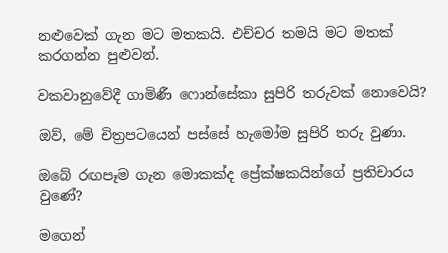නළුවෙක් ගැන මට මතකයි. එච්චර තමයි මට මතක් කරගන්න පුළුවන්.

වකවානුවේදී ගාමිණී ෆොන්සේකා සුපිරි තරුවක් නොවෙයි?

ඔව්, මේ චිත්‍රපටයෙන් පස්සේ හැමෝම සුපිරි තරු වුණා.

ඔබේ රඟපෑම ගැන මොකක්ද ප්‍රේක්ෂකයින්ගේ ප්‍රතිචාරය වුණේ?

මගෙන්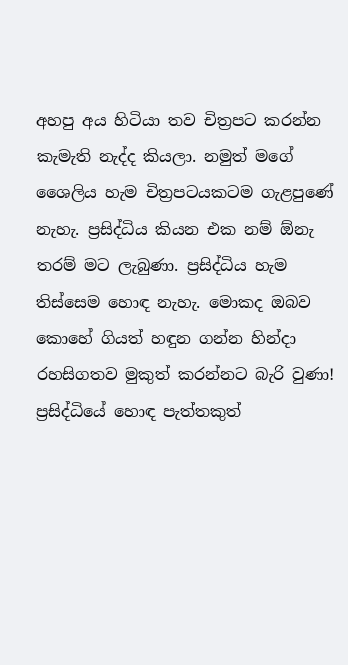අහපු අය හිටියා තව චිත්‍රපට කරන්න කැමැති නැද්ද කියලා. නමුත් මගේ ශෛලිය හැම චිත්‍රපටයකටම ගැළපුණේ නැහැ. ප්‍රසිද්ධිය කියන එක නම් ඕනැ තරම් මට ලැබුණා. ප්‍රසිද්ධිය හැම තිස්සෙම හොඳ නැහැ. මොකද ඔබව කොහේ ගියත් හඳුන ගන්න හින්දා රහසිගතව මුකුත් කරන්නට බැරි වුණා! ප්‍රසිද්ධියේ හොඳ පැත්තකුත්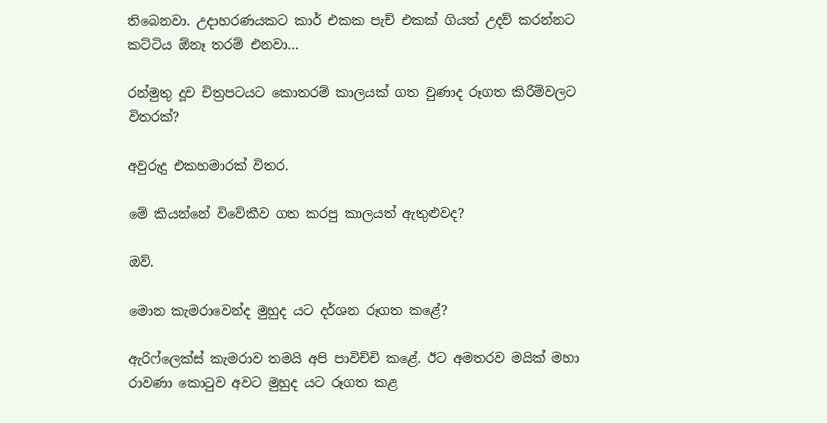තිබෙනවා. උදාහරණයකට කාර් එකක පැච් එකක් ගියත් උදව් කරන්නට කට්ටිය ඕනෑ තරම් එනවා…

රන්මුතු දූව චිත්‍රපටයට කොතරම් කාලයක් ගත වුණාද රූගත කිරීම්වලට විතරක්?

අවුරුදු එකහමාරක් විතර.

මේ කියන්නේ විවේකීව ගත කරපු කාලයත් ඇතුළුවද?

ඔව්.

මොන කැමරාවෙන්ද මුහුද යට දර්ශන රූගත කළේ?

ඇරිෆ්ලෙක්ස් කැමරාව තමයි අපි පාවිච්චි කළේ. ඊට අමතරව මයික් මහා රාවණා කොටුව අවට මුහුද යට රූගත කළ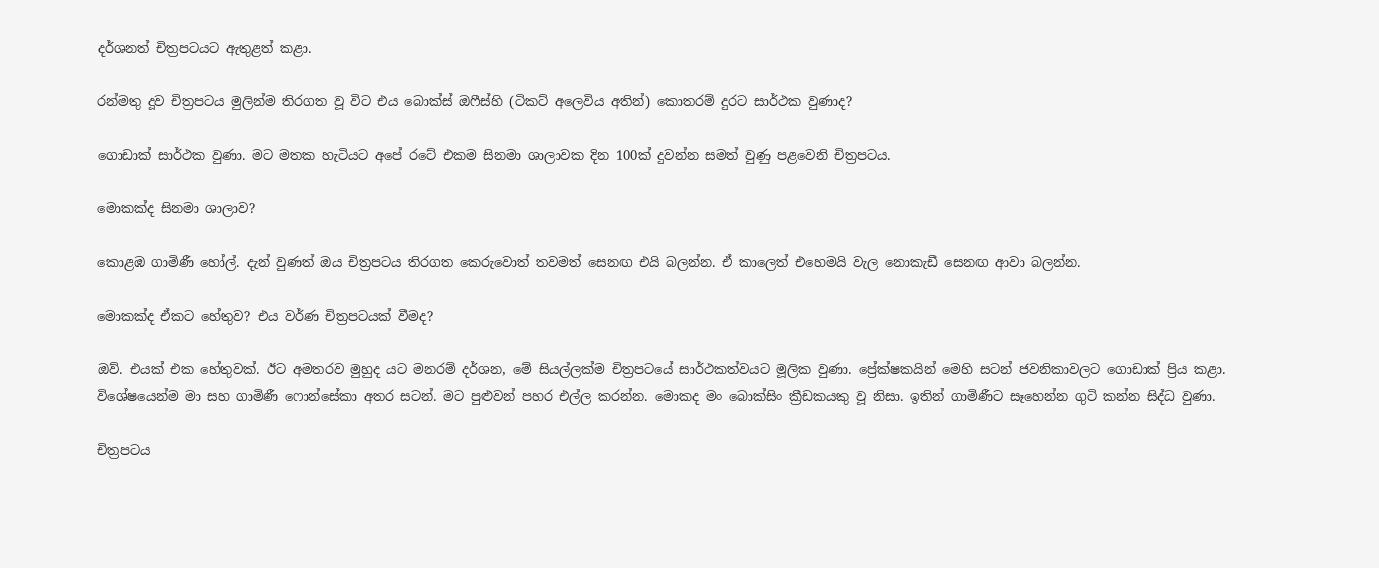දර්ශනත් චිත්‍රපටයට ඇතුළත් කළා.

රන්මතු දූව චිත්‍රපටය මුලින්ම තිරගත වූ විට එය බොක්ස් ඔෆීස්හි (ටිකට් අලෙවිය අතින්) කොතරම් දුරට සාර්ථක වුණාද?

ගොඩාක් සාර්ථක වුණා. මට මතක හැටියට අපේ රටේ එකම සිනමා ශාලාවක දින 100ක් දුවන්න සමත් වුණු පළවෙනි චිත්‍රපටය.

මොකක්ද සිනමා ශාලාව?

කොළඹ ගාමිණී හෝල්. දැන් වුණත් ඔය චිත්‍රපටය තිරගත කෙරුවොත් තවමත් සෙනඟ එයි බලන්න. ඒ කාලෙත් එහෙමයි වැල නොකැඩී සෙනඟ ආවා බලන්න.

මොකක්ද ඒකට හේතුව? එය වර්ණ චිත්‍රපටයක් වීමද?

ඔව්. එයක් එක හේතුවක්. ඊට අමතරව මුහුද යට මනරම් දර්ශන, මේ සියල්ලක්ම චිත්‍රපටයේ සාර්ථකත්වයට මූලික වුණා. ප්‍රේක්ෂකයින් මෙහි සටන් ජවනිකාවලට ගොඩාක් ප්‍රිය කළා. විශේෂයෙන්ම මා සහ ගාමිණී ෆොන්සේකා අතර සටන්. මට පුළුවන් පහර එල්ල කරන්න. මොකද මං බොක්සිං ක්‍රීඩකයකු වූ නිසා. ඉතින් ගාමිණීට සෑහෙන්න ගුටි කන්න සිද්ධ වුණා.

චිත්‍රපටය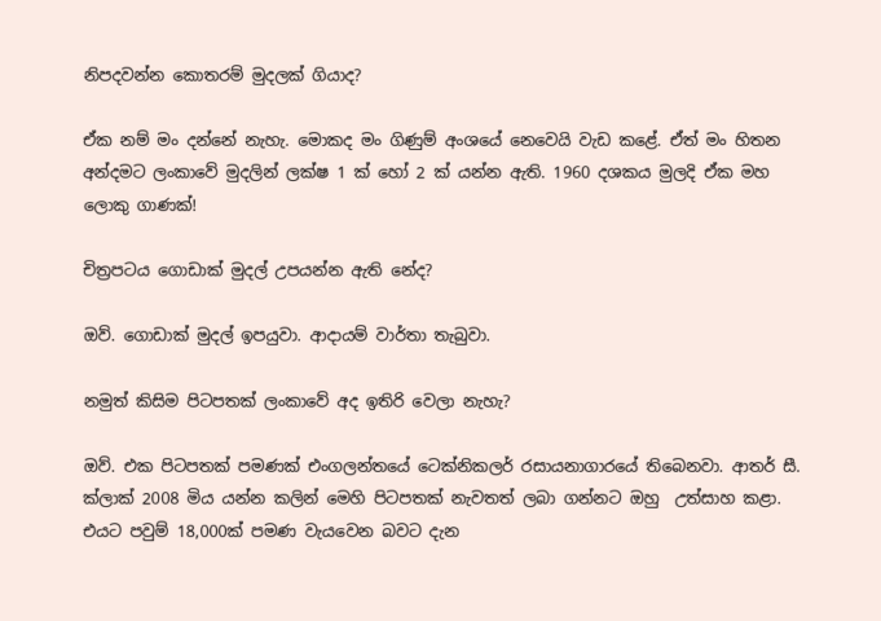නිපදවන්න කොතරම් මුදලක් ගියාද?

ඒක නම් මං දන්නේ නැහැ. මොකද මං ගිණුම් අංශයේ නෙවෙයි වැඩ කළේ. ඒත් මං හිතන අන්දමට ලංකාවේ මුදලින් ලක්ෂ 1 ක් හෝ 2 ක් යන්න ඇති. 1960 දශකය මුලදි ඒක මහ ලොකු ගාණක්!

චිත්‍රපටය ගොඩාක් මුදල් උපයන්න ඇති නේද?

ඔව්. ගොඩාක් මුදල් ඉපයුවා. ආදායම් වාර්තා තැබුවා.

නමුත් කිසිම පිටපතක් ලංකාවේ අද ඉතිරි වෙලා නැහැ?

ඔව්. එක පිටපතක් පමණක් එංගලන්තයේ ටෙක්නිකලර් රසායනාගාරයේ තිබෙනවා. ආතර් සී. ක්ලාක් 2008 මිය යන්න කලින් මෙහි පිටපතක් නැවතත් ලබා ගන්නට ඔහු  උත්සාහ කළා. එයට පවුම් 18,000ක් පමණ වැයවෙන බවට දැන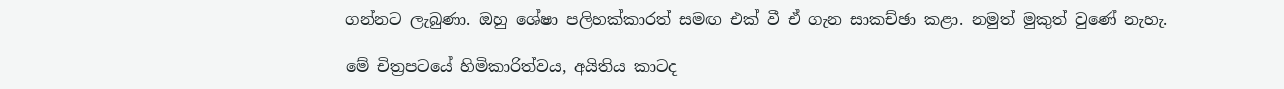ගන්නට ලැබුණා. ඔහු ශේෂා පලිහක්කාරත් සමඟ එක් වී ඒ ගැන සාකච්ඡා කළා. නමුත් මුකුත් වුණේ නැහැ.

මේ චිත්‍රපටයේ හිමිකාරිත්වය, අයිතිය කාටද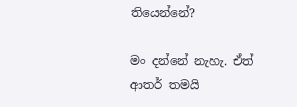තියෙන්නේ?

මං දන්නේ නැහැ. ඒත් ආතර් තමයි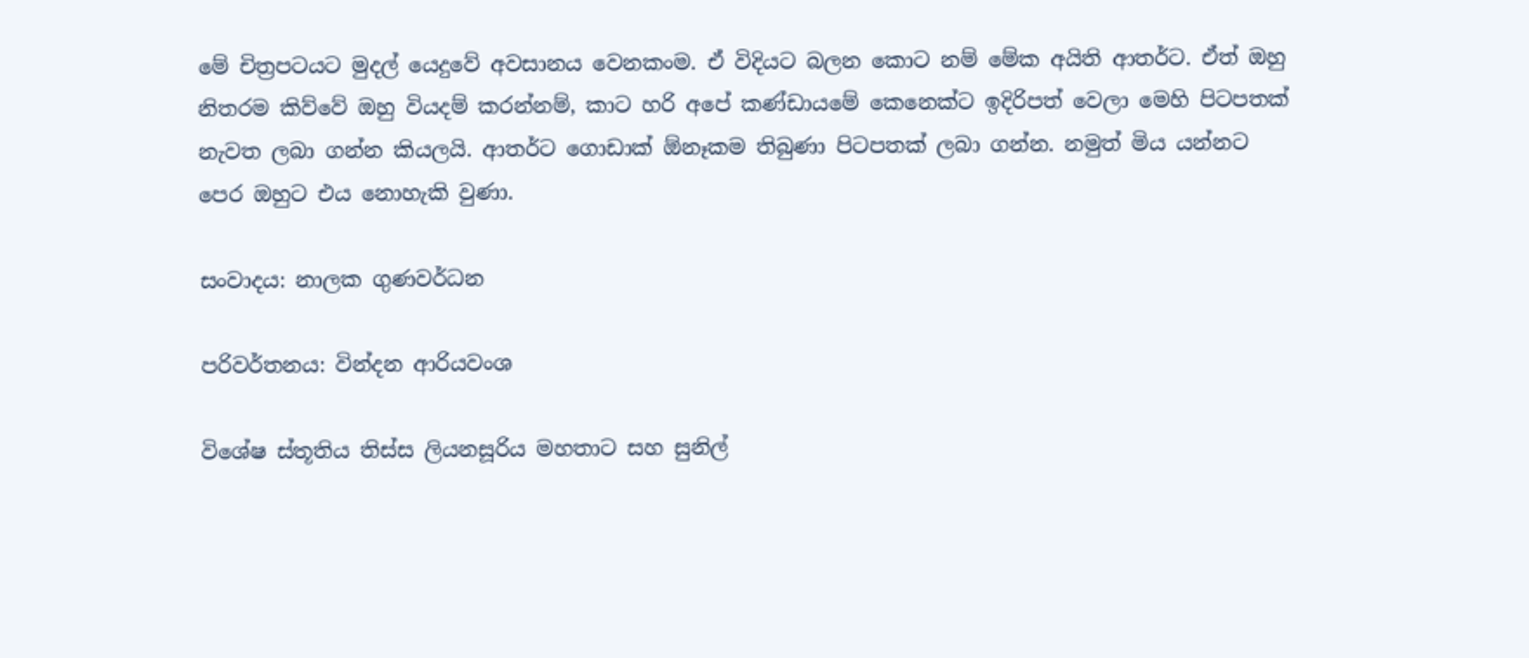මේ චිත්‍රපටයට මුදල් යෙදුවේ අවසානය වෙනකංම. ඒ විදියට බලන කොට නම් මේක අයිති ආතර්ට. ඒත් ඔහු නිතරම කිව්වේ ඔහු වියදම් කරන්නම්, කාට හරි අපේ කණ්ඩායමේ කෙනෙක්ට ඉදිරිපත් වෙලා මෙහි පිටපතක් නැවත ලබා ගන්න කියලයි. ආතර්ට ගොඩාක් ඕනෑකම තිබුණා පිටපතක් ලබා ගන්න. නමුත් මිය යන්නට පෙර ඔහුට එය නොහැකි වුණා.

සංවාදය: නාලක ගුණවර්ධන

පරිවර්තනය: වින්දන ආරියවංශ

විශේෂ ස්තූතිය තිස්ස ලියනසූරිය මහතාට සහ සුනිල්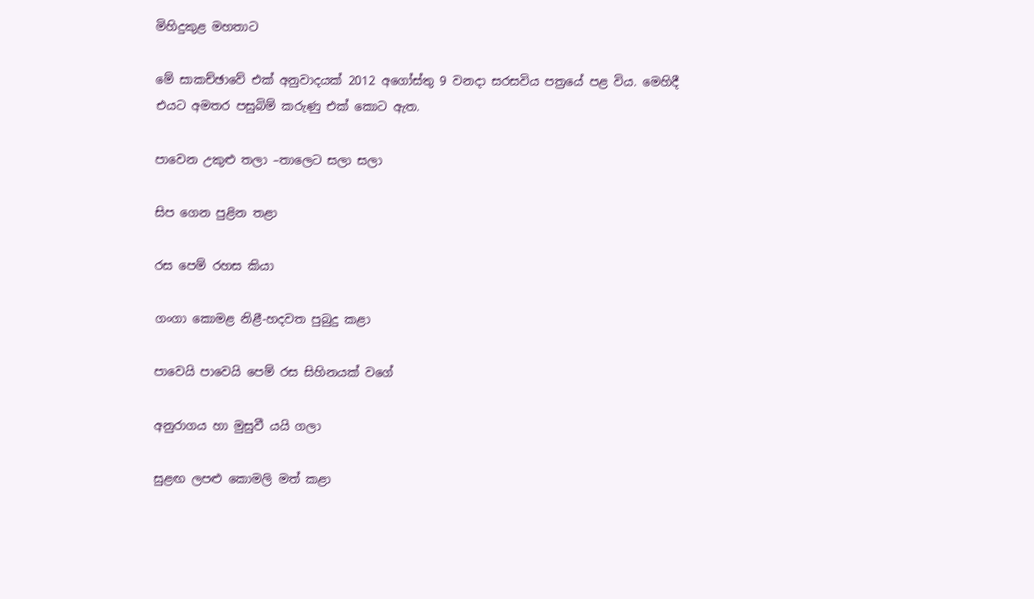මිහිදුකුළ මහතාට

මේ සාකච්ඡාවේ එක් අනුවාදයක් 2012 අගෝස්තු 9 වනදා සරසවිය පත්‍රයේ පළ විය. මෙහිදී එයට අමතර පසුබිම් කරුණු එක් කොට ඇත.

පාවෙන උකුළු තලා –තාලෙට සලා සලා

සිප ගෙන පුළින තළා

රස පෙම් රහස කියා

ගංගා කොමළ නිළී-හදවත පුබුදු කළා

පාවෙයි පාවෙයි පෙම් රස සිහිනයක් වගේ

අනුරාගය හා මුසුවී යයි ගලා

සුළඟ ලපළු කොමලි මත් කළා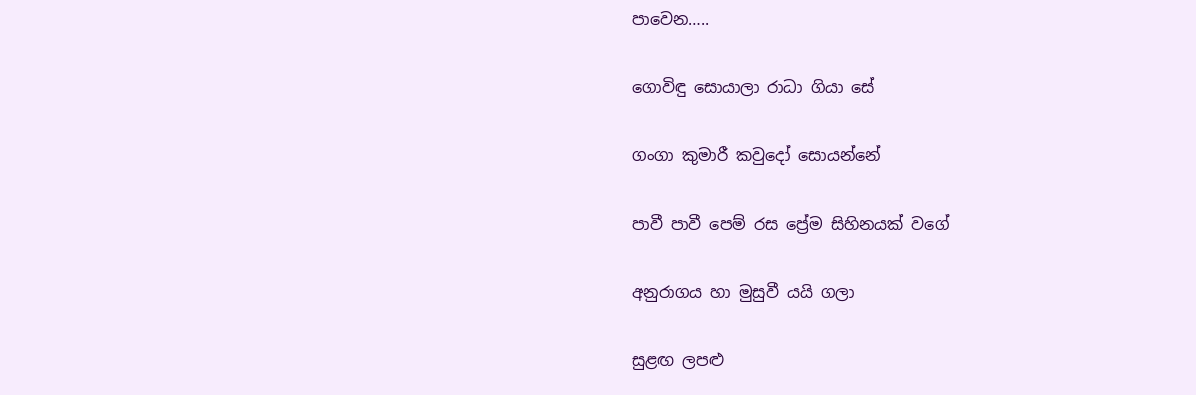පාවෙන…..

ගොවිඳු සොයාලා රාධා ගියා සේ

ගංගා කුමාරී කවුදෝ සොයන්නේ

පාවී පාවී පෙම් රස ප්‍රේම සිහිනයක් වගේ

අනුරාගය හා මුසුවී යයි ගලා

සුළඟ ලපළු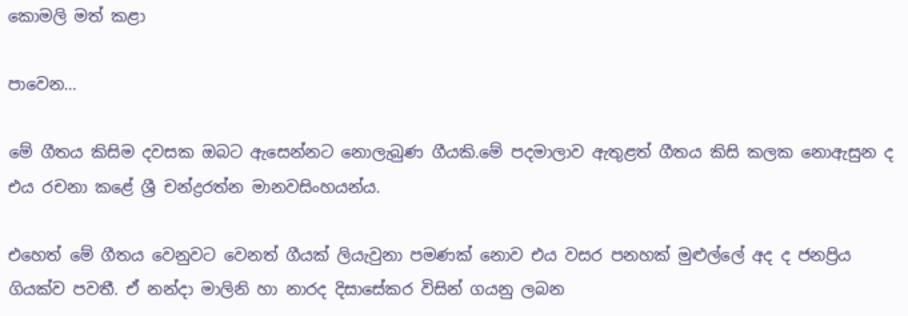කොමලි මත් කළා

පාවෙන…

මේ ගීතය කිසිම දවසක ඔබට ඇසෙන්නට නොලැබුණ ගීයකි.මේ පදමාලාව ඇතුළත් ගීතය කිසි කලක නොඇසුන ද එය රචනා කළේ ශ්‍රී චන්ද්‍රරත්න මානවසිංහයන්ය.

එහෙත් මේ ගීතය වෙනුවට වෙනත් ගීයක් ලියැවුනා පමණක් නොව එය වසර පනහක් මුළුල්ලේ අද ද ජනප්‍රිය ගියක්ව පවතී. ඒ නන්දා මාලිනි හා නාරද දිසාසේකර විසින් ගයනු ලබන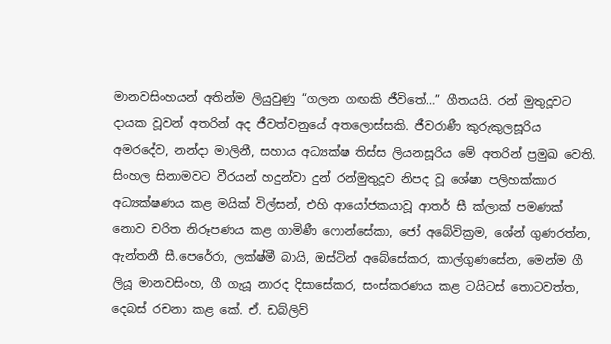මානවසිංහයන් අතින්ම ලියුවුණු “ගලන ගඟකි ජීවිතේ…” ගීතයයි. රන් මුතුදූවට දායක වූවන් අතරින් අද ජීවත්වනුයේ අතලොස්සකි. ජීවරාණී කුරුකුලසූරිය අමරදේව, නන්දා මාලිනී, සහාය අධ්‍යක්ෂ තිස්ස ලියනසූරිය මේ අතරින් ප්‍රමුඛ වෙති. සිංහල සිනාමවට වීරයන් හදුන්වා දුන් රන්මුතුදූව නිපද වූ ශේෂා පලිහක්කාර අධ්‍යක්ෂණය කළ මයික් විල්සන්, එහි ආයෝජකයාවූ ආතර් සී ක්ලාක් පමණක් නොව චරිත නිරූපණය කළ ගාමිණී ෆොන්සේකා, ජෝ අබේවික්‍රම, ශේන් ගුණරත්න, ඇන්තනී සී.පෙරේරා, ලක්ෂ්මී බායි, ඔස්ටින් අබේසේකර, කාල්ගුණසේන, මෙන්ම ගී ලියූ මානවසිංහ, ගී ගැයූ නාරද දිසාසේකර, සංස්කරණය කළ ටයිටස් තොටවත්ත, දෙබස් රචනා කළ කේ. ඒ. ඩබ්ලිව්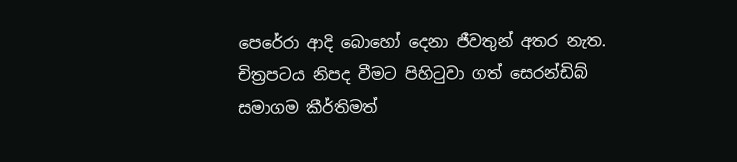පෙරේරා ආදි බොහෝ දෙනා ජීවතුන් අතර නැත. චිත්‍රපටය නිපද වීමට පිහිටුවා ගත් සෙරන්ඩිබ් සමාගම කීර්තිමත්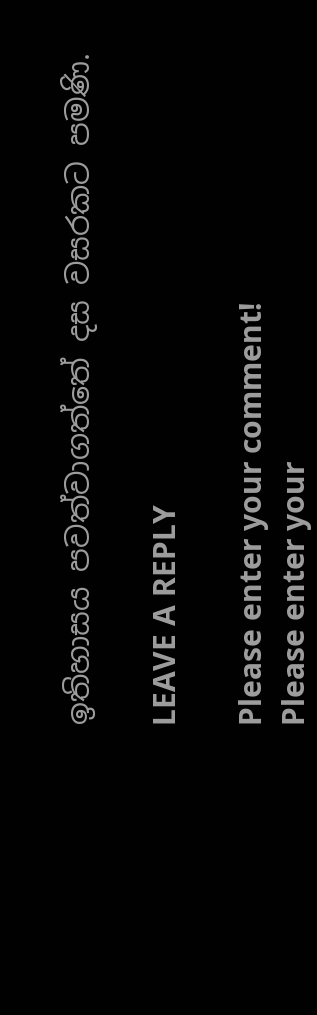ඉතිහාසය පවත්වාගත්තේ දස වසරකට පමණි.

LEAVE A REPLY

Please enter your comment!
Please enter your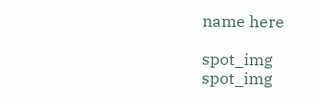name here

spot_img
spot_img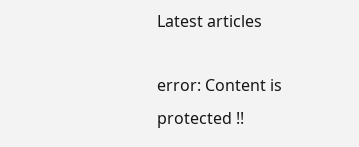Latest articles

error: Content is protected !!